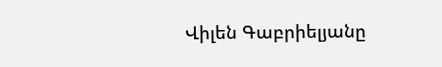Վիլեն Գաբրիելյանը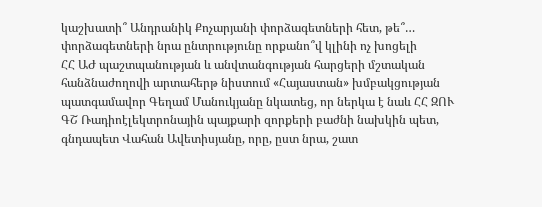կաշխատի՞ Անդրանիկ Քոչարյանի փորձագետների հետ, թե՞… փորձագետների նրա ընտրությունը որքանո՞վ կլինի ոչ խոցելի
ՀՀ ԱԺ պաշտպանության և անվտանգության հարցերի մշտական հանձնաժողովի արտահերթ նիստում «Հայաստան» խմբակցության պատգամավոր Գեղամ Մանուկյանը նկատեց, որ ներկա է նաև ՀՀ ԶՈՒ ԳՇ Ռադիոէլեկտրոնային պայքարի զորքերի բաժնի նախկին պետ, գնդապետ Վահան Ավետիսյանը, որը, ըստ նրա, շատ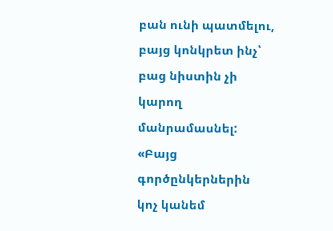բան ունի պատմելու, բայց կոնկրետ ինչ՝ բաց նիստին չի կարող մանրամասնել:
«Բայց գործընկերներին կոչ կանեմ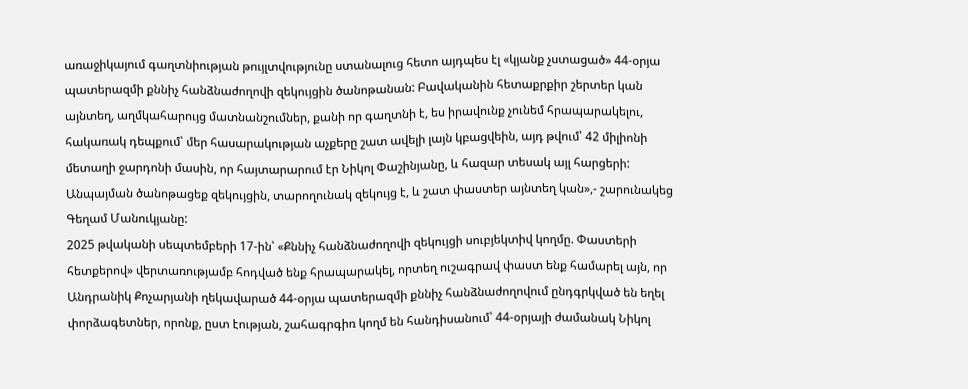առաջիկայում գաղտնիության թույլտվությունը ստանալուց հետո այդպես էլ «կյանք չստացած» 44-օրյա պատերազմի քննիչ հանձնաժողովի զեկույցին ծանոթանան: Բավականին հետաքրքիր շերտեր կան այնտեղ, աղմկահարույց մատնանշումներ, քանի որ գաղտնի է, ես իրավունք չունեմ հրապարակելու, հակառակ դեպքում՝ մեր հասարակության աչքերը շատ ավելի լայն կբացվեին, այդ թվում՝ 42 միլիոնի մետաղի ջարդոնի մասին, որ հայտարարում էր Նիկոլ Փաշինյանը, և հազար տեսակ այլ հարցերի: Անպայման ծանոթացեք զեկույցին, տարողունակ զեկույց է, և շատ փաստեր այնտեղ կան»,- շարունակեց Գեղամ Մանուկյանը:
2025 թվականի սեպտեմբերի 17-ին՝ «Քննիչ հանձնաժողովի զեկույցի սուբյեկտիվ կողմը. Փաստերի հետքերով» վերտառությամբ հոդված ենք հրապարակել, որտեղ ուշագրավ փաստ ենք համարել այն, որ Անդրանիկ Քոչարյանի ղեկավարած 44-օրյա պատերազմի քննիչ հանձնաժողովում ընդգրկված են եղել փորձագետներ, որոնք, ըստ էության, շահագրգիռ կողմ են հանդիսանում՝ 44-օրյայի ժամանակ Նիկոլ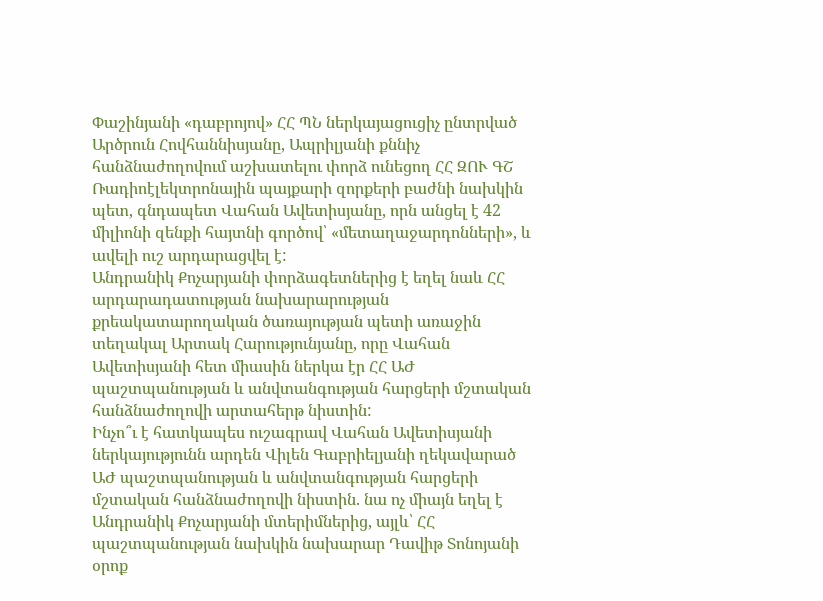Փաշինյանի «դաբրոյով» ՀՀ ՊՆ ներկայացուցիչ ընտրված Արծրուն Հովհաննիսյանը, Ապրիլյանի քննիչ հանձնաժողովում աշխատելու փորձ ունեցող ՀՀ ԶՈՒ ԳՇ Ռադիոէլեկտրոնային պայքարի զորքերի բաժնի նախկին պետ, գնդապետ Վահան Ավետիսյանը, որն անցել է 42 միլիոնի զենքի հայտնի գործով՝ «մետաղաջարդոնների», և ավելի ուշ արդարացվել է:
Անդրանիկ Քոչարյանի փորձագետներից է եղել նաև ՀՀ արդարադատության նախարարության քրեակատարողական ծառայության պետի առաջին տեղակալ Արտակ Հարությունյանը, որը Վահան Ավետիսյանի հետ միասին ներկա էր ՀՀ ԱԺ պաշտպանության և անվտանգության հարցերի մշտական հանձնաժողովի արտահերթ նիստին:
Ինչո՞ւ է հատկապես ուշագրավ Վահան Ավետիսյանի ներկայությունն արդեն Վիլեն Գաբրիելյանի ղեկավարած ԱԺ պաշտպանության և անվտանգության հարցերի մշտական հանձնաժողովի նիստին. նա ոչ միայն եղել է Անդրանիկ Քոչարյանի մտերիմներից, այլև՝ ՀՀ պաշտպանության նախկին նախարար Դավիթ Տոնոյանի օրոք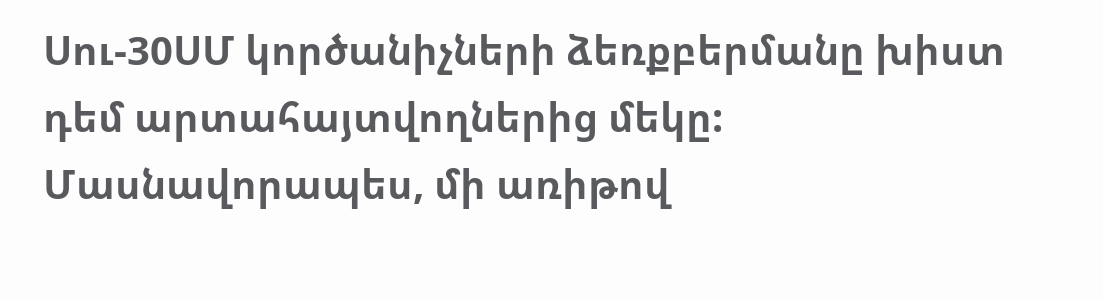Սու-30ՍՄ կործանիչների ձեռքբերմանը խիստ դեմ արտահայտվողներից մեկը:
Մասնավորապես, մի առիթով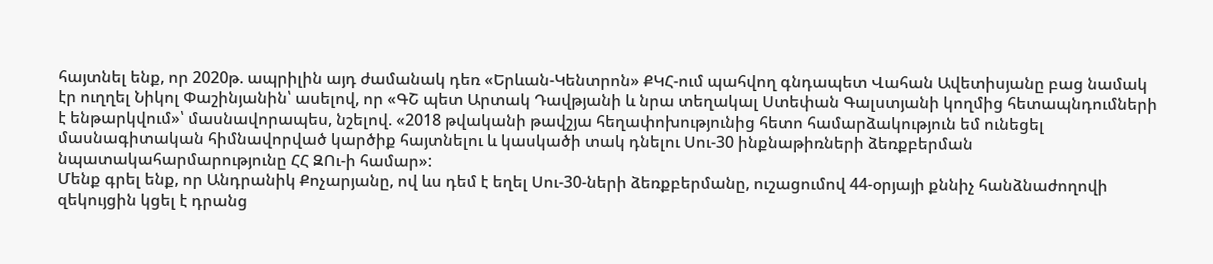հայտնել ենք, որ 2020թ. ապրիլին այդ ժամանակ դեռ «Երևան-Կենտրոն» ՔԿՀ-ում պահվող գնդապետ Վահան Ավետիսյանը բաց նամակ էր ուղղել Նիկոլ Փաշինյանին՝ ասելով, որ «ԳՇ պետ Արտակ Դավթյանի և նրա տեղակալ Ստեփան Գալստյանի կողմից հետապնդումների է ենթարկվում»՝ մասնավորապես, նշելով. «2018 թվականի թավշյա հեղափոխությունից հետո համարձակություն եմ ունեցել մասնագիտական հիմնավորված կարծիք հայտնելու և կասկածի տակ դնելու Սու-30 ինքնաթիռների ձեռքբերման նպատակահարմարությունը ՀՀ ԶՈւ-ի համար»:
Մենք գրել ենք, որ Անդրանիկ Քոչարյանը, ով ևս դեմ է եղել Սու-30-ների ձեռքբերմանը, ուշացումով 44-օրյայի քննիչ հանձնաժողովի զեկույցին կցել է դրանց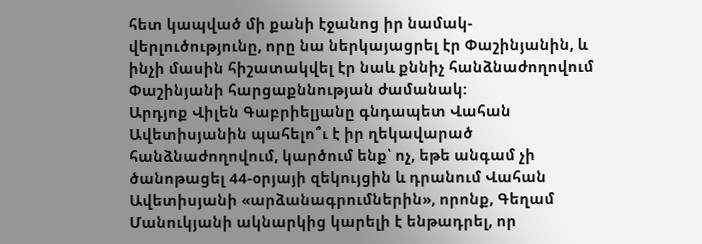հետ կապված մի քանի էջանոց իր նամակ-վերլուծությունը, որը նա ներկայացրել էր Փաշինյանին, և ինչի մասին հիշատակվել էր նաև քննիչ հանձնաժողովում Փաշինյանի հարցաքննության ժամանակ:
Արդյոք Վիլեն Գաբրիելյանը գնդապետ Վահան Ավետիսյանին պահելո՞ւ է իր ղեկավարած հանձնաժողովում, կարծում ենք՝ ոչ, եթե անգամ չի ծանոթացել 44-օրյայի զեկույցին և դրանում Վահան Ավետիսյանի «արձանագրումներին», որոնք, Գեղամ Մանուկյանի ակնարկից կարելի է ենթադրել, որ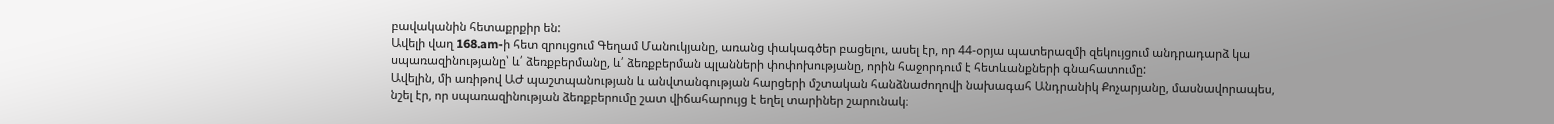բավականին հետաքրքիր են:
Ավելի վաղ 168.am-ի հետ զրույցում Գեղամ Մանուկյանը, առանց փակագծեր բացելու, ասել էր, որ 44-օրյա պատերազմի զեկույցում անդրադարձ կա սպառազինությանը՝ և՛ ձեռքբերմանը, և՛ ձեռքբերման պլանների փոփոխությանը, որին հաջորդում է հետևանքների գնահատումը:
Ավելին, մի առիթով ԱԺ պաշտպանության և անվտանգության հարցերի մշտական հանձնաժողովի նախագահ Անդրանիկ Քոչարյանը, մասնավորապես, նշել էր, որ սպառազինության ձեռքբերումը շատ վիճահարույց է եղել տարիներ շարունակ։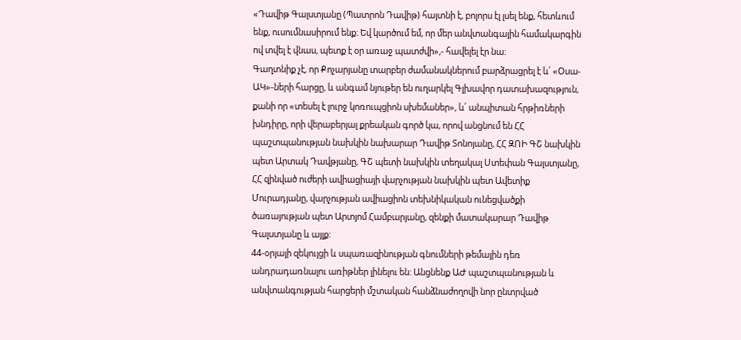«Դավիթ Գալստյանը (Պատրոն Դավիթ) հայտնի է, բոլորս էլ լսել ենք, հետևում ենք, ուսումնասիրում ենք։ Եվ կարծում եմ, որ մեր անվտանգային համակարգին ով տվել է վնաս, պետք է օր առաջ պատժվի»,- հավելել էր նա։
Գաղտնիք չէ, որ Քոչարյանը տարբեր ժամանակներում բարձրացրել է և՛ «Օսա-ԱԿ»-ների հարցը, և անգամ նյութեր են ուղարկել Գլխավոր դատախազություն, քանի որ «տեսել է լուրջ կոռուպցիոն սխեմաներ», և՛ անպիտան հրթիռների խնդիրը, որի վերաբերյալ քրեական գործ կա, որով անցնում են ՀՀ պաշտպանության նախկին նախարար Դավիթ Տոնոյանը, ՀՀ ԶՈԻ ԳՇ նախկին պետ Արտակ Դավթյանը, ԳՇ պետի նախկին տեղակալ Ստեփան Գալստյանը, ՀՀ զինված ուժերի ավիացիայի վարչության նախկին պետ Ավետիք Մուրադյանը, վարչության ավիացիոն տեխնիկական ունեցվածքի ծառայության պետ Արտյոմ Համբարյանը, զենքի մատակարար Դավիթ Գալստյանը և այլք:
44-օրյայի զեկույցի և սպառազինության գնումների թեմային դեռ անդրադառնալու առիթներ լինելու են: Անցնենք ԱԺ պաշտպանության և անվտանգության հարցերի մշտական հանձնաժողովի նոր ընտրված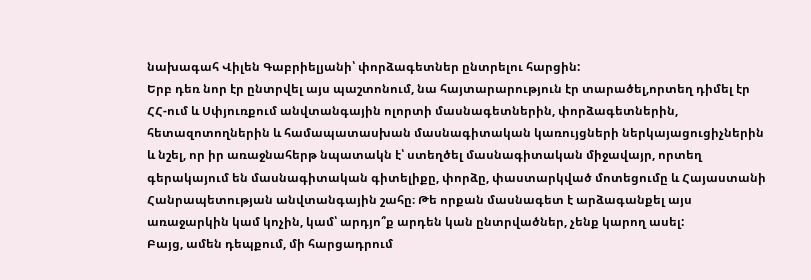նախագահ Վիլեն Գաբրիելյանի՝ փորձագետներ ընտրելու հարցին:
Երբ դեռ նոր էր ընտրվել այս պաշտոնում, նա հայտարարություն էր տարածել,որտեղ դիմել էր ՀՀ-ում և Սփյուռքում անվտանգային ոլորտի մասնագետներին, փորձագետներին, հետազոտողներին և համապատասխան մասնագիտական կառույցների ներկայացուցիչներին և նշել, որ իր առաջնահերթ նպատակն է՝ ստեղծել մասնագիտական միջավայր, որտեղ գերակայում են մասնագիտական գիտելիքը, փորձը, փաստարկված մոտեցումը և Հայաստանի Հանրապետության անվտանգային շահը։ Թե որքան մասնագետ է արձագանքել այս առաջարկին կամ կոչին, կամ՝ արդյո՞ք արդեն կան ընտրվածներ, չենք կարող ասել:
Բայց, ամեն դեպքում, մի հարցադրում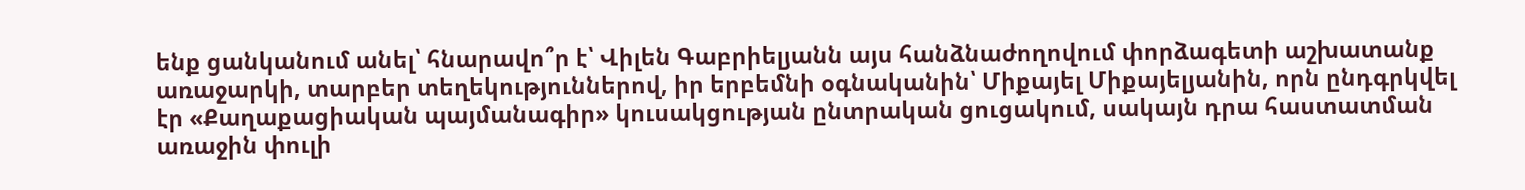ենք ցանկանում անել՝ հնարավո՞ր է՝ Վիլեն Գաբրիելյանն այս հանձնաժողովում փորձագետի աշխատանք առաջարկի, տարբեր տեղեկություններով, իր երբեմնի օգնականին՝ Միքայել Միքայելյանին, որն ընդգրկվել էր «Քաղաքացիական պայմանագիր» կուսակցության ընտրական ցուցակում, սակայն դրա հաստատման առաջին փուլի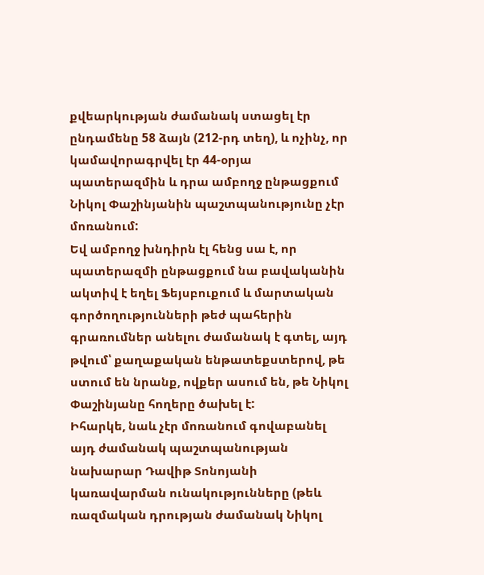քվեարկության ժամանակ ստացել էր ընդամենը 58 ձայն (212-րդ տեղ), և ոչինչ, որ կամավորագրվել էր 44-օրյա պատերազմին և դրա ամբողջ ընթացքում Նիկոլ Փաշինյանին պաշտպանությունը չէր մոռանում:
Եվ ամբողջ խնդիրն էլ հենց սա է, որ պատերազմի ընթացքում նա բավականին ակտիվ է եղել Ֆեյսբուքում և մարտական գործողությունների թեժ պահերին գրառումներ անելու ժամանակ է գտել, այդ թվում՝ քաղաքական ենթատեքստերով, թե ստում են նրանք, ովքեր ասում են, թե Նիկոլ Փաշինյանը հողերը ծախել է:
Իհարկե, նաև չէր մոռանում գովաբանել այդ ժամանակ պաշտպանության նախարար Դավիթ Տոնոյանի կառավարման ունակությունները (թեև ռազմական դրության ժամանակ Նիկոլ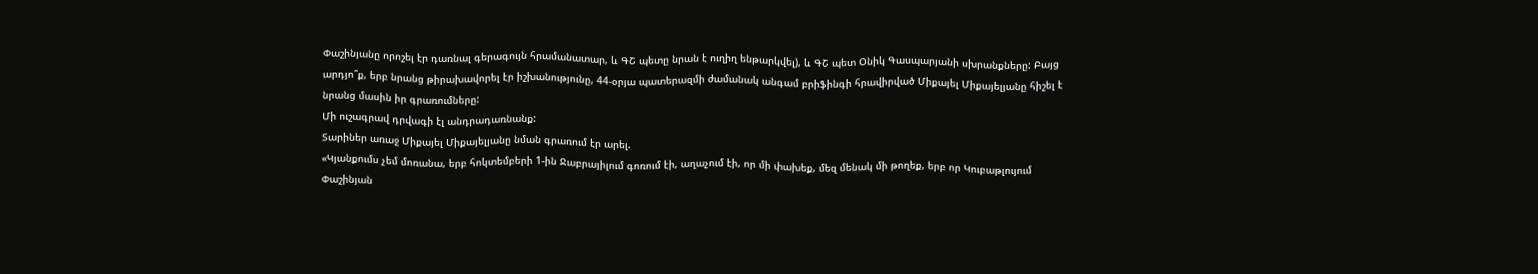Փաշինյանը որոշել էր դառնալ գերագույն հրամանատար, և ԳՇ պետը նրան է ուղիղ ենթարկվել), և ԳՇ պետ Օնիկ Գասպարյանի սխրանքները: Բայց արդյո՞ք, երբ նրանց թիրախավորել էր իշխանությունը, 44-օրյա պատերազմի ժամանակ անգամ բրիֆինգի հրավիրված Միքայել Միքայելյանը հիշել է նրանց մասին իր գրառումները:
Մի ուշագրավ դրվագի էլ անդրադառնանք:
Տարիներ առաջ Միքայել Միքայելյանը նման գրառում էր արել.
«Կյանքումս չեմ մոռանա, երբ հոկտեմբերի 1-ին Ջաբրայիլում գոռում էի, աղաչում էի, որ մի փախեք, մեզ մենակ մի թողեք, երբ որ Կուբաթլույում Փաշինյան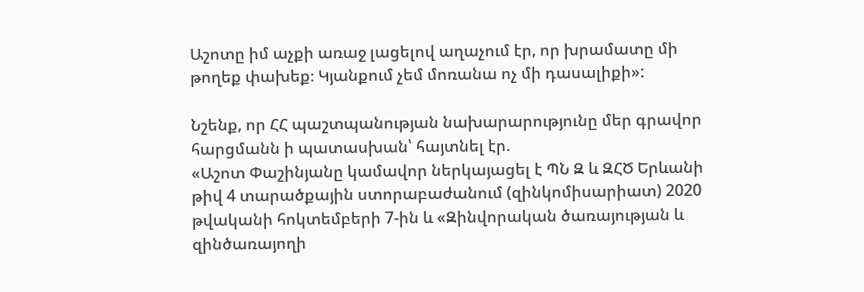Աշոտը իմ աչքի առաջ լացելով աղաչում էր, որ խրամատը մի թողեք փախեք։ Կյանքում չեմ մոռանա ոչ մի դասալիքի»:

Նշենք, որ ՀՀ պաշտպանության նախարարությունը մեր գրավոր հարցմանն ի պատասխան՝ հայտնել էր.
«Աշոտ Փաշինյանը կամավոր ներկայացել է ՊՆ Զ և ԶՀԾ Երևանի թիվ 4 տարածքային ստորաբաժանում (զինկոմիսարիատ) 2020 թվականի հոկտեմբերի 7-ին և «Զինվորական ծառայության և զինծառայողի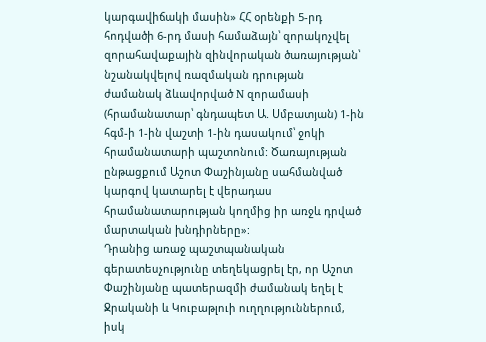կարգավիճակի մասին» ՀՀ օրենքի 5-րդ հոդվածի 6-րդ մասի համաձայն՝ զորակոչվել զորահավաքային զինվորական ծառայության՝ նշանակվելով ռազմական դրության ժամանակ ձևավորված N զորամասի (հրամանատար՝ գնդապետ Ա. Սմբատյան) 1-ին հգմ-ի 1-ին վաշտի 1-ին դասակում՝ ջոկի հրամանատարի պաշտոնում: Ծառայության ընթացքում Աշոտ Փաշինյանը սահմանված կարգով կատարել է վերադաս հրամանատարության կողմից իր առջև դրված մարտական խնդիրները»:
Դրանից առաջ պաշտպանական գերատեսչությունը տեղեկացրել էր, որ Աշոտ Փաշինյանը պատերազմի ժամանակ եղել է Ջրականի և Կուբաթլուի ուղղություններում, իսկ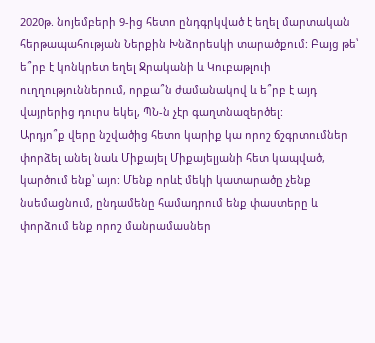2020թ. նոյեմբերի 9-ից հետո ընդգրկված է եղել մարտական հերթապահության Ներքին Խնձորեսկի տարածքում: Բայց թե՝ ե՞րբ է կոնկրետ եղել Ջրականի և Կուբաթլուի ուղղություններում, որքա՞ն ժամանակով և ե՞րբ է այդ վայրերից դուրս եկել, ՊՆ-ն չէր գաղտնազերծել:
Արդյո՞ք վերը նշվածից հետո կարիք կա որոշ ճշգրտումներ փորձել անել նաև Միքայել Միքայելյանի հետ կապված, կարծում ենք՝ այո: Մենք որևէ մեկի կատարածը չենք նսեմացնում, ընդամենը համադրում ենք փաստերը և փորձում ենք որոշ մանրամասներ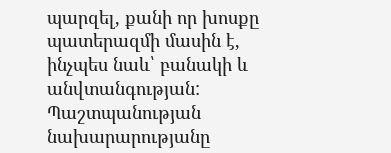պարզել, քանի որ խոսքը պատերազմի մասին է, ինչպես նաև՝ բանակի և անվտանգության:
Պաշտպանության նախարարությանը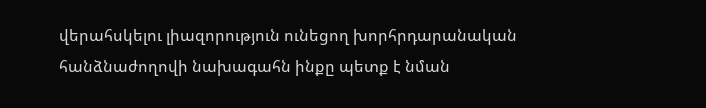վերահսկելու լիազորություն ունեցող խորհրդարանական հանձնաժողովի նախագահն ինքը պետք է նման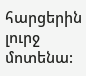հարցերին լուրջ մոտենա: